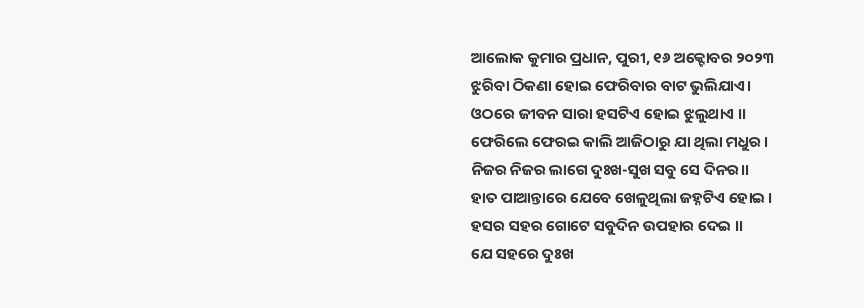ଆଲୋକ କୁମାର ପ୍ରଧାନ, ପୁରୀ, ୧୬ ଅକ୍ଟୋବର ୨୦୨୩
ଝୁରିବା ଠିକଣା ହୋଇ ଫେରିବାର ବାଟ ଭୁଲିଯାଏ।
ଓଠରେ ଜୀବନ ସାରା ହସଟିଏ ହୋଇ ଝୁଲୁଥାଏ ।।
ଫେରିଲେ ଫେରଇ କାଲି ଆଜିଠାରୁ ଯା ଥିଲା ମଧୁର ।
ନିଜର ନିଜର ଲାଗେ ଦୁଃଖ-ସୁଖ ସବୁ ସେ ଦିନର।।
ହାତ ପାଆନ୍ତାରେ ଯେବେ ଖେଳୁଥିଲା ଜହ୍ନଟିଏ ହୋଇ ।
ହସର ସହର ଗୋଟେ ସବୁଦିନ ଉପହାର ଦେଇ ।।
ଯେ ସହରେ ଦୁଃଖ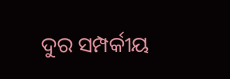ଦୁର ସମ୍ପର୍କୀୟ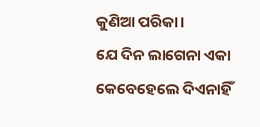କୁଣିଆ ପରିକା।
ଯେ ଦିନ ଲାଗେନା ଏକା କେବେହେଲେ ଦିଏନାହିଁ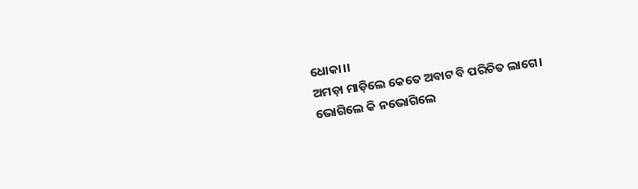ଧୋକା।।
ଅମଡ଼ା ମାଡ଼ିଲେ କେତେ ଅବାଟ ବି ପରିଚିତ ଲାଗେ।
ଭୋଗିଲେ କି ନଭୋଗିଲେ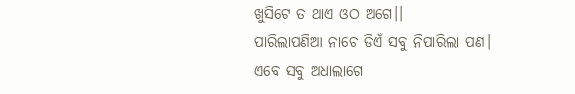ଖୁସିଟେ ତ ଥାଏ ଓଠ ଅଗେ।।
ପାରିଲାପଣିଆ ନାଚେ ଡିଏଁ ସବୁ ନିପାରିଲା ପଣ।
ଏବେ ସବୁ ଅଧାଲାଗେ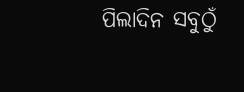ପିଲାଦିନ ସବୁଠୁଁ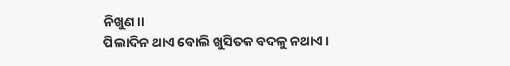ନିଖୁଣ।।
ପିଲାଦିନ ଥାଏ ବୋଲି ଖୁସିତକ ବଦଳୁ ନଥାଏ।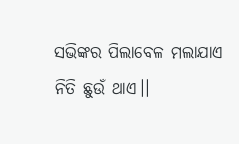ସଭିଙ୍କର ପିଲାବେଳ ମଲାଯାଏ ନିତି ଛୁଉଁ ଥାଏ।।